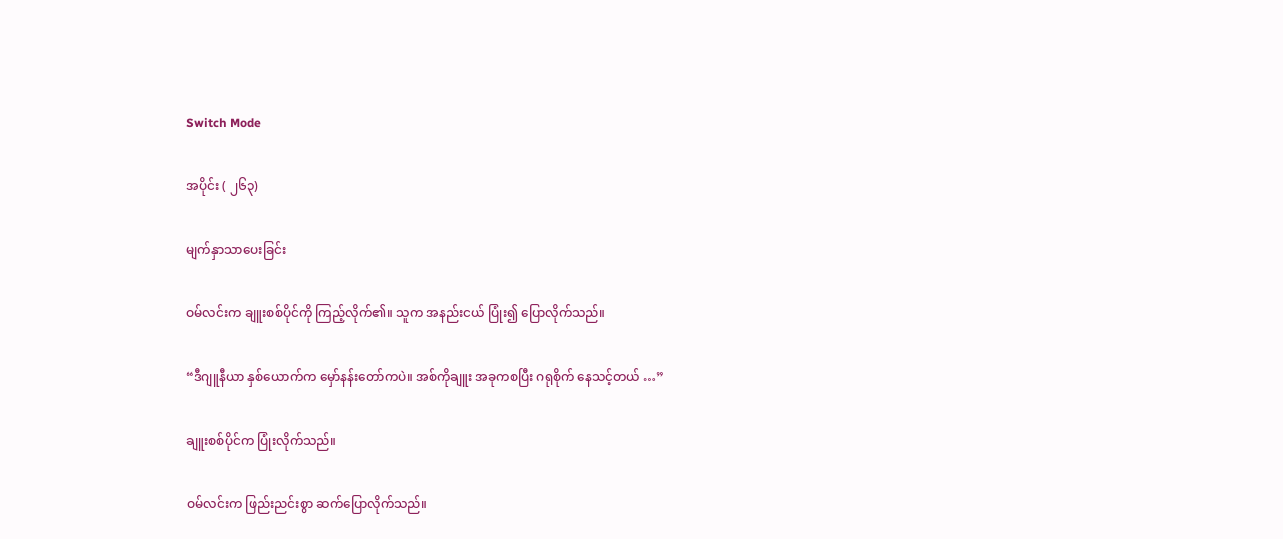Switch Mode

အပိုင်း ( ၂၆၃)

မျက်နှာသာပေးခြင်း

ဝမ်လင်းက ချူးစစ်ပိုင်ကို ကြည့်လိုက်၏။ သူက အနည်းငယ် ပြုံး၍ ပြောလိုက်သည်။

“ဒီဂျူနီယာ နှစ်ယောက်က မှော်နန်းတော်ကပဲ။ အစ်ကိုချူး အခုကစပြီး ဂရုစိုက် နေသင့်တယ် …”

ချူးစစ်ပိုင်က ပြုံးလိုက်သည်။

ဝမ်လင်းက ဖြည်းညင်းစွာ ဆက်ပြောလိုက်သည်။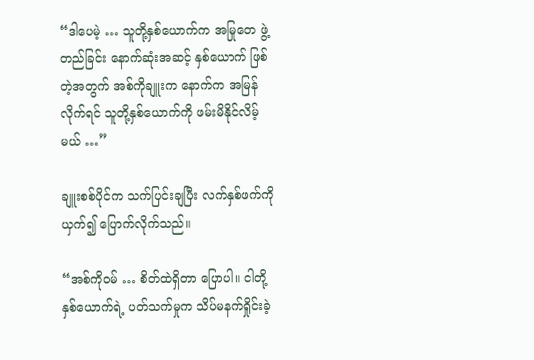“ဒါပေမဲ့ … သူတို့နှစ်ယောက်က အမြုတေ ဖွဲ့တည်ခြင်း နောက်ဆုံးအဆင့် နှစ်ယောက် ဖြစ်တဲ့အတွက် အစ်ကိုချူးက နောက်က အမြန်လိုက်ရင် သူတို့နှစ်ယောက်ကို ဖမ်းမိနိုင်လိမ့်မယ် …”

ချူးစစ်ပိုင်က သက်ပြင်းချပြီး လက်နှစ်ဖက်ကို ယှက်၍ ပြောက်လိုက်သည်။

“အစ်ကိုဝမ် … စိတ်ထဲရှိတာ ပြောပါ။ ငါတို့နှစ်ယောက်ရဲ့ ပတ်သက်မှုက သိပ်မနက်ရှိုင်းခဲ့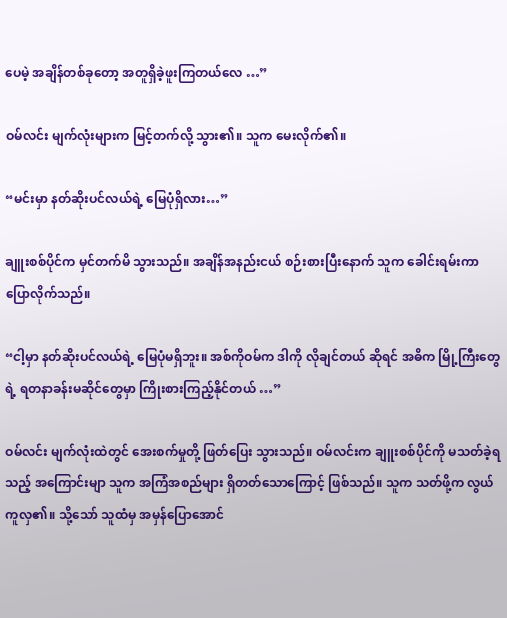ပေမဲ့ အချိန်တစ်ခုတော့ အတူရှိခဲ့ဖူးကြတယ်လေ …”

ဝမ်လင်း မျက်လုံးများက မြင့်တက်လို့ သွား၏။ သူက မေးလိုက်၏။

“မင်းမှာ နတ်ဆိုးပင်လယ်ရဲ့ မြေပုံရှိလား…”

ချူးစစ်ပိုင်က မှင်တက်မိ သွားသည်။ အချိန်အနည်းငယ် စဉ်းစားပြီးနောက် သူက ခေါင်းရမ်းကာ ပြောလိုက်သည်။

“ငါ့မှာ နတ်ဆိုးပင်လယ်ရဲ့ မြေပုံမရှိဘူး။ အစ်ကိုဝမ်က ဒါကို လိုချင်တယ် ဆိုရင် အဓိက မြို့ကြီးတွေရဲ့ ရတနာခန်းမဆိုင်တွေမှာ ကြိုးစားကြည့်နိုင်တယ် …”

ဝမ်လင်း မျက်လုံးထဲတွင် အေးစက်မှုတို့ ဖြတ်ပြေး သွားသည်။ ဝမ်လင်းက ချူးစစ်ပိုင်ကို မသတ်ခဲ့ရသည့် အကြောင်းမျာ သူက အကြံအစည်များ ရှိတတ်သောကြောင့် ဖြစ်သည်။ သူက သတ်ဖို့က လွယ်ကူလှ၏။ သို့သော် သူထံမှ အမှန်ပြောအောင်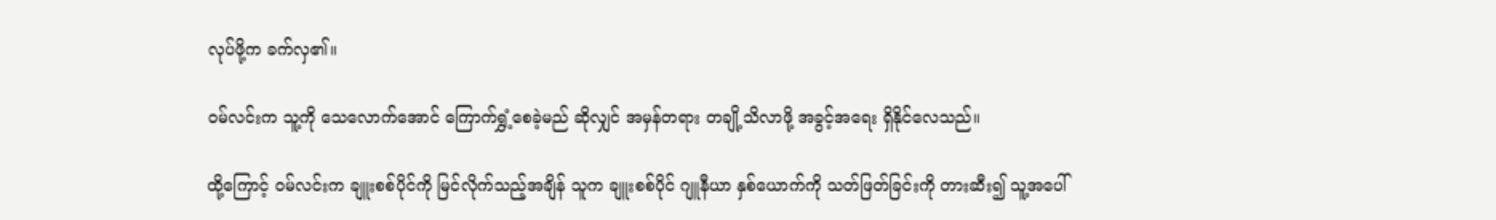လုပ်ဖို့က ခက်လှ၏။

ဝမ်လင်းက သူ့ကို သေလောက်အောင် ကြောက်ရွှံ့စေခဲ့မည် ဆိုလျှင် အမှန်တရား တချို့သိလာဖို့ အခွင့်အရေး ရှိနိုင်လေသည်။

ထို့ကြောင့် ဝမ်လင်းက ချူးစစ်ပိုင်ကို မြင်လိုက်သည့်အချိန် သူက ချူးစစ်ပိုင် ဂျူနီယာ နှစ်ယောက်ကို သတ်ဖြတ်ခြင်းကို တားဆီး၍ သူ့အပေါ်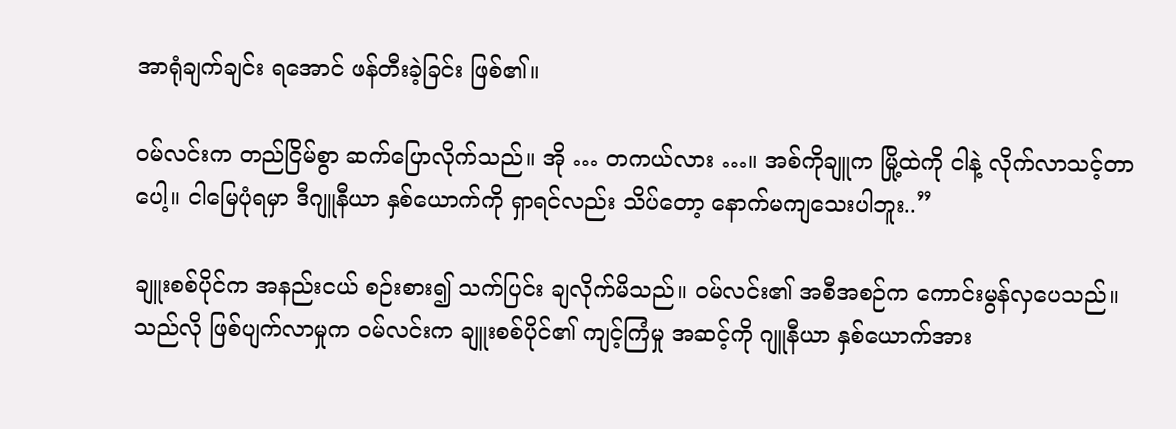အာရုံချက်ချင်း ရအောင် ဖန်တီးခဲ့ခြင်း ဖြစ်၏။

ဝမ်လင်းက တည်ငြိမ်စွာ ဆက်ပြောလိုက်သည်။ အို … တကယ်လား …။ အစ်ကိုချူက မြို့ထဲကို ငါနဲ့ လိုက်လာသင့်တာပေါ့။ ငါမြေပုံရမှာ ဒီဂျူနီယာ နှစ်ယောက်ကို ရှာရင်လည်း သိပ်တော့ နောက်မကျသေးပါဘူး..”

ချူးစစ်ပိုင်က အနည်းငယ် စဉ်းစား၍ သက်ပြင်း ချလိုက်မိသည်။ ဝမ်လင်း၏ အစီအစဉ်က ကောင်းမွန်လှပေသည်။ သည်လို ဖြစ်ပျက်လာမှုက ဝမ်လင်းက ချူးစစ်ပိုင်၏ ကျင့်ကြံမှု အဆင့်ကို ဂျူနီယာ နှစ်ယောက်အား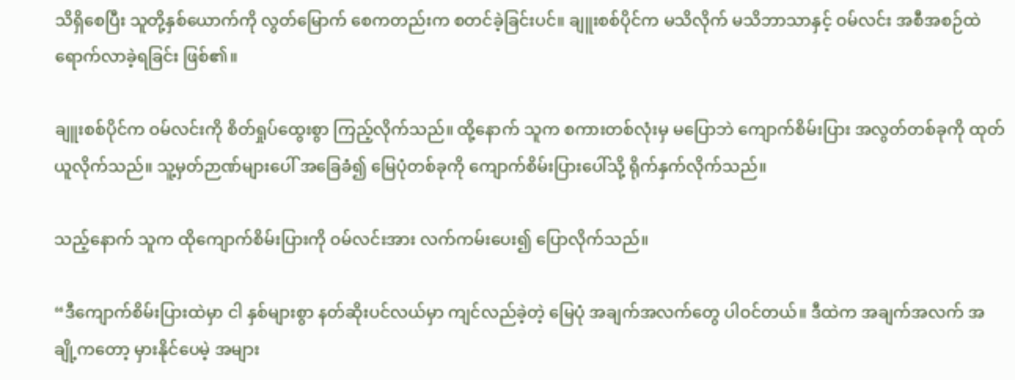သိရှိစေပြီး သူတို့နှစ်ယောက်ကို လွတ်မြောက် စေကတည်းက စတင်ခဲ့ခြင်းပင်။ ချူးစစ်ပိုင်က မသိလိုက် မသိဘာသာနှင့် ဝမ်လင်း အစီအစဉ်ထဲ ရောက်လာခဲ့ရခြင်း ဖြစ်၏။

ချူးစစ်ပိုင်က ဝမ်လင်းကို စိတ်ရှုပ်ထွေးစွာ ကြည့်လိုက်သည်။ ထို့နောက် သူက စကားတစ်လုံးမှ မပြောဘဲ ကျောက်စိမ်းပြား အလွတ်တစ်ခုကို ထုတ်ယူလိုက်သည်။ သူ့မှတ်ဉာဏ်များပေါ် အခြေခံ၍ မြေပုံတစ်ခုကို ကျောက်စိမ်းပြားပေါ်သို့ ရိုက်နှက်လိုက်သည်။

သည့်နောက် သူက ထိုကျောက်စိမ်းပြားကို ဝမ်လင်းအား လက်ကမ်းပေး၍ ပြောလိုက်သည်။

“ဒီကျောက်စိမ်းပြားထဲမှာ ငါ နှစ်များစွာ နတ်ဆိုးပင်လယ်မှာ ကျင်လည်ခဲ့တဲ့ မြေပုံ အချက်အလက်တွေ ပါဝင်တယ်။ ဒီထဲက အချက်အလက် အချို့ကတော့ မှားနိုင်ပေမဲ့ အများ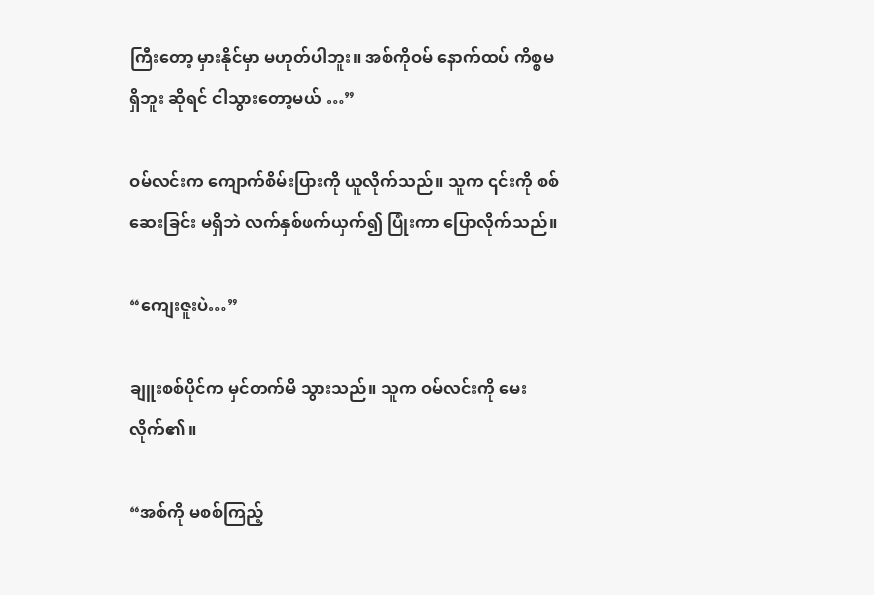ကြီးတော့ မှားနိုင်မှာ မဟုတ်ပါဘူး။ အစ်ကိုဝမ် နောက်ထပ် ကိစ္စမရှိဘူး ဆိုရင် ငါသွားတော့မယ် …”

ဝမ်လင်းက ကျောက်စိမ်းပြားကို ယူလိုက်သည်။ သူက ၎င်းကို စစ်ဆေးခြင်း မရှိဘဲ လက်နှစ်ဖက်ယှက်၍ ပြုံးကာ ပြောလိုက်သည်။

“ကျေးဇူးပဲ…”

ချူးစစ်ပိုင်က မှင်တက်မိ သွားသည်။ သူက ဝမ်လင်းကို မေးလိုက်၏။

“အစ်ကို မစစ်ကြည့်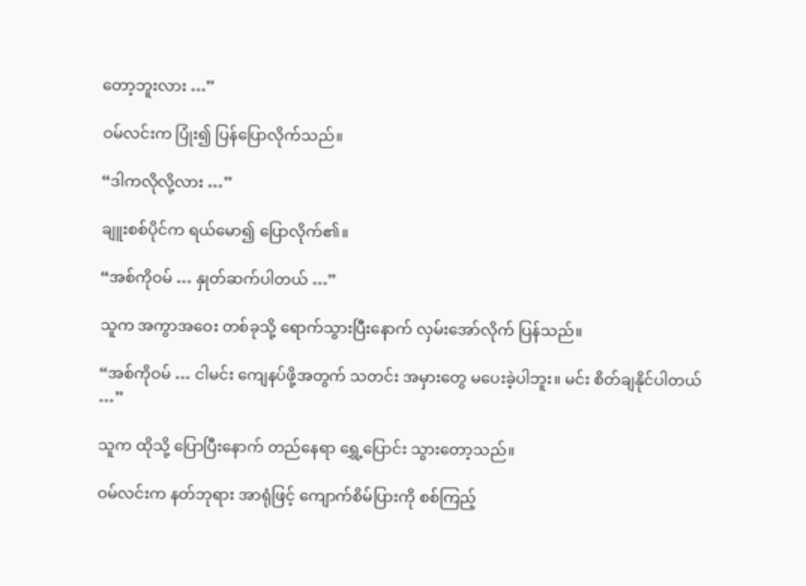တော့ဘူးလား …”

ဝမ်လင်းက ပြုံး၍ ပြန်ပြောလိုက်သည်။

“ဒါကလိုလို့လား …”

ချူးစစ်ပိုင်က ရယ်မော၍ ပြောလိုက်၏။

“အစ်ကိုဝမ် … နှုတ်ဆက်ပါတယ် …”

သူက အကွာအဝေး တစ်ခုသို့ ရောက်သွားပြီးနောက် လှမ်းအော်လိုက် ပြန်သည်။

“အစ်ကိုဝမ် … ငါမင်း ကျေနပ်ဖို့အတွက် သတင်း အမှားတွေ မပေးခဲ့ပါဘူး။ မင်း စိတ်ချနိုင်ပါတယ် …”

သူက ထိုသို့ ပြောပြီးနောက် တည်နေရာ ရွှေ့ပြောင်း သွားတော့သည်။

ဝမ်လင်းက နတ်ဘုရား အာရုံဖြင့် ကျောက်စိမ်ပြားကို စစ်ကြည့်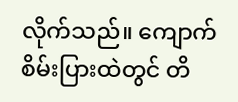လိုက်သည်။ ကျောက်စိမ်းပြားထဲတွင် တိ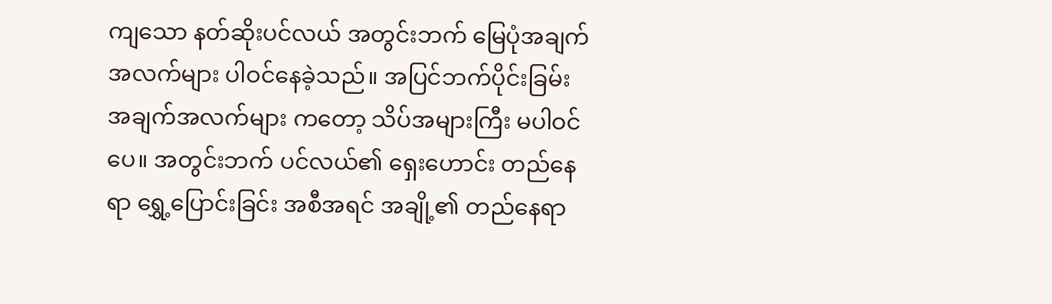ကျသော နတ်ဆိုးပင်လယ် အတွင်းဘက် မြေပုံအချက်အလက်များ ပါဝင်နေခဲ့သည်။ အပြင်ဘက်ပိုင်းခြမ်း အချက်အလက်များ ကတော့ သိပ်အများကြီး မပါဝင်ပေ။ အတွင်းဘက် ပင်လယ်၏ ရှေးဟောင်း တည်နေရာ ရွှေ့ပြောင်းခြင်း အစီအရင် အချို့၏ တည်နေရာ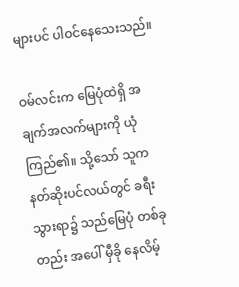များပင် ပါဝင်နေသေးသည်။

ဝမ်လင်းက မြေပုံထဲရှိ အချက်အလက်များကို ယုံကြည်၏။ သို့သော် သူက နတ်ဆိုးပင်လယ်တွင် ခရီးသွားရာ၌ သည်မြေပုံ တစ်ခုတည်း အပေါ် မှီခို နေလိမ့်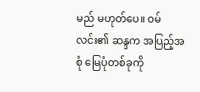မည် မဟုတ်ပေ။ ဝမ်လင်း၏ ဆန္ဒက အပြည့်အစုံ မြေပုံတစ်ခုကို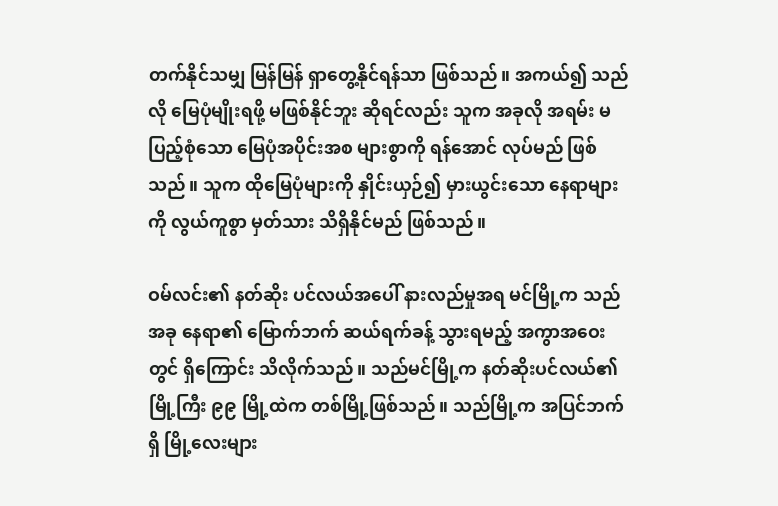တက်နိုင်သမျှ မြန်မြန် ရှာတွေ့နိုင်ရန်သာ ဖြစ်သည်။ အကယ်၍ သည်လို မြေပုံမျိုးရဖို့ မဖြစ်နိုင်ဘူး ဆိုရင်လည်း သူက အခုလို အရမ်း မပြည့်စုံသော မြေပုံအပိုင်းအစ များစွာကို ရန်အောင် လုပ်မည် ဖြစ်သည်။ သူက ထိုမြေပုံများကို နှိုင်းယှဉ်၍ မှားယွင်းသော နေရာများကို လွယ်ကူစွာ မှတ်သား သိရှိနိုင်မည် ဖြစ်သည်။

ဝမ်လင်း၏ နတ်ဆိုး ပင်လယ်အပေါ် နားလည်မှုအရ မင်မြို့က သည်အခု နေရာ၏ မြောက်ဘက် ဆယ်ရက်ခန့် သွားရမည့် အကွာအဝေးတွင် ရှိကြောင်း သိလိုက်သည်။ သည်မင်မြို့က နတ်ဆိုးပင်လယ်၏ မြို့ကြီး ၉၉ မြို့ထဲက တစ်မြို့ဖြစ်သည်။ သည်မြို့က အပြင်ဘက်ရှိ မြို့လေးများ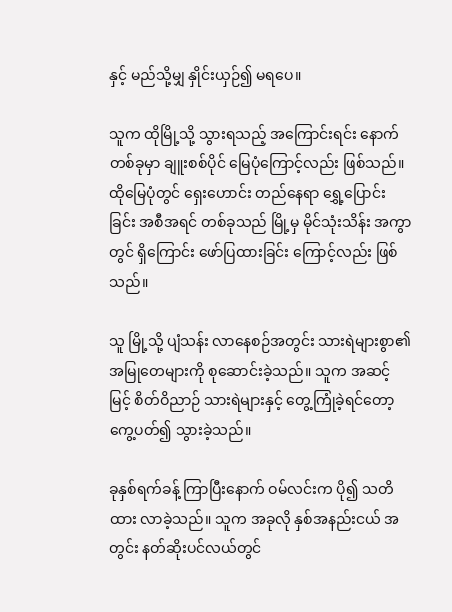နှင့် မည်သို့မျှ နှိုင်းယှဉ်၍ မရပေ။

သူက ထိုမြို့သို့ သွားရသည့် အကြောင်းရင်း နောက်တစ်ခုမှာ ချူးစစ်ပိုင် မြေပုံကြောင့်လည်း ဖြစ်သည်။ ထိုမြေပုံတွင် ရှေးဟောင်း တည်နေရာ ရွှေ့ပြောင်းခြင်း အစီအရင် တစ်ခုသည် မြို့မှ မိုင်သုံးသိန်း အကွာတွင် ရှိကြောင်း ဖော်ပြထားခြင်း ကြောင့်လည်း ဖြစ်သည်။

သူ မြို့သို့ ပျံသန်း လာနေစဉ်အတွင်း သားရဲများစွာ၏ အမြုတေများကို စုဆောင်းခဲ့သည်။ သူက အဆင့်မြင့် စိတ်ဝိညာဉ် သားရဲများနှင့် တွေ့ကြုံခဲ့ရင်တော့ ကွေ့ပတ်၍ သွားခဲ့သည်။

ခုနှစ်ရက်ခန့် ကြာပြီးနောက် ဝမ်လင်းက ပို၍ သတိထား လာခဲ့သည်။ သူက အခုလို နှစ်အနည်းငယ် အတွင်း နတ်ဆိုးပင်လယ်တွင်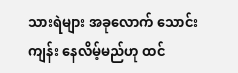သားရဲများ အခုလောက် သောင်းကျန်း နေလိမ့်မည်ဟု ထင်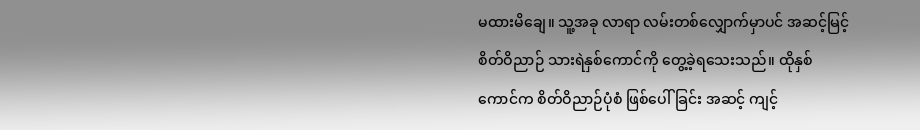မထားမိချေ။ သူ့အခု လာရာ လမ်းတစ်လျှောက်မှာပင် အဆင့်မြင့် စိတ်ဝိညာဉ် သားရဲနှစ်ကောင်ကို တွေ့ခဲ့ရသေးသည်။ ထိုနှစ်ကောင်က စိတ်ဝိညာဉ်ပုံစံ ဖြစ်ပေါ်ခြင်း အဆင့် ကျင့်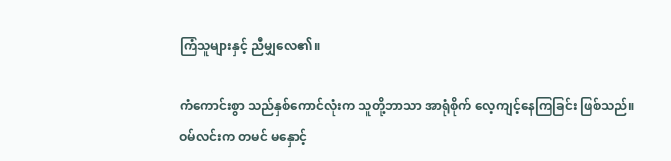ကြံသူများနှင့် ညီမျှလေ၏။

ကံကောင်းစွာ သည်နှစ်ကောင်လုံးက သူတို့ဘာသာ အာရုံစိုက် လေ့ကျင့်နေကြခြင်း ဖြစ်သည်။ ဝမ်လင်းက တမင် မနှောင့်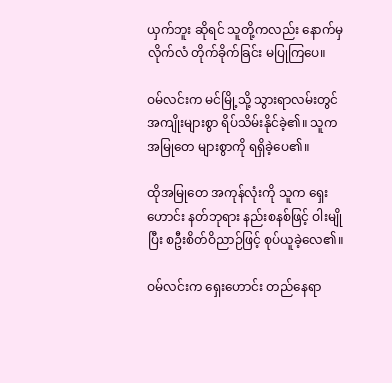ယှက်ဘူး ဆိုရင် သူတို့ကလည်း နောက်မှ လိုက်လံ တိုက်ခိုက်ခြင်း မပြုကြပေ။

ဝမ်လင်းက မင်မြို့သို့ သွားရာလမ်းတွင် အကျိုးများစွာ ရိပ်သိမ်းနိုင်ခဲ့၏။ သူက အမြုတေ များစွာကို ရရှိခဲ့ပေ၏။

ထိုအမြုတေ အကုန်လုံးကို သူက ရှေးဟောင်း နတ်ဘုရား နည်းစနစ်ဖြင့် ဝါးမျိုပြီး စဦးစိတ်ဝိညာဉ်ဖြင့် စုပ်ယူခဲ့လေ၏။

ဝမ်လင်းက ရှေးဟောင်း တည်နေရာ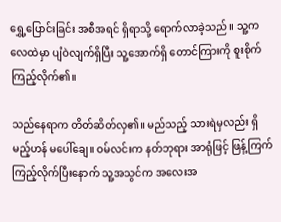ရွှေ့ပြောင်းခြင်း အစီအရင် ရှိရာသို့ ရောက်လာခဲ့သည်။ သူ့က လေထဲမှာ ပျံဝဲလျက်ရှိပြီး သူ့အောက်ရှိ တောင်ကြားကို စူးစိုက်ကြည့်လိုက်၏။

သည်နေရာက တိတ်ဆိတ်လှ၏။ မည်သည့် သားရဲမှလည်း ရှိမည့်ဟန် မပေါ်ချေ။ ဝမ်လင်းက နတ်ဘုရား အာရုံဖြင့် ဖြန့်ကြက် ကြည့်လိုက်ပြီးနောက် သူ့အသွင်က အလေးအ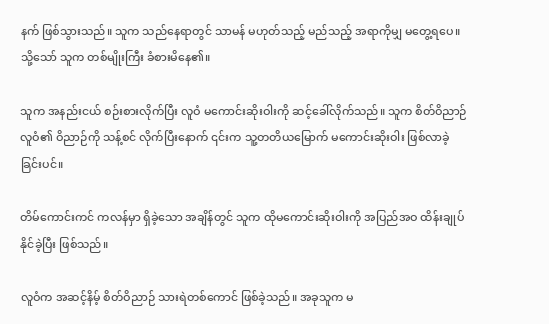နက် ဖြစ်သွားသည်။ သူက သည်နေရာတွင် သာမန် မဟုတ်သည့် မည်သည့် အရာကိုမျှ မတွေ့ရပေ။ သို့သော် သူက တစ်မျိုးကြီး ခံစားမိနေ၏။

သူက အနည်းငယ် စဉ်းစားလိုက်ပြီး လူဝံ မကောင်းဆိုးဝါးကို ဆင့်ခေါ်လိုက်သည်။ သူက စိတ်ဝိညာဉ်လူဝံ၏ ဝိညာဉ်ကို သန့်စင် လိုက်ပြီးနောက် ၎င်းက သူ့တတိယမြောက် မကောင်းဆိုးဝါး ဖြစ်လာခဲ့ခြင်းပင်။

တိမ်ကောင်းကင် ကလန်မှာ ရှိခဲ့သော အချိန်တွင် သူက ထိုမကောင်းဆိုးဝါးကို အပြည်အဝ ထိန်းချုပ်နိုင်ခဲ့ပြီး ဖြစ်သည်။

လူဝံက အဆင့်နိမ့် စိတ်ဝိညာဉ် သားရဲတစ်ကောင် ဖြစ်ခဲ့သည်။ အခုသူက မ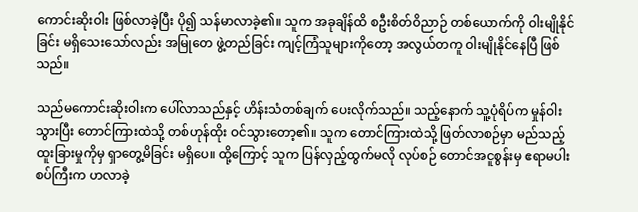ကောင်းဆိုးဝါး ဖြစ်လာခဲ့ပြီး ပို၍ သန်မာလာခဲ့၏။ သူက အခုချိန်ထိ စဦးစိတ်ဝိညာဉ် တစ်ယောက်ကို ဝါးမျိုနိုင်ခြင်း မရှိသေးသော်လည်း အမြုတေ ဖွဲ့တည်ခြင်း ကျင့်ကြံသူများကိုတော့ အလွယ်တကူ ဝါးမျိုနိုင်နေပြီ ဖြစ်သည်။

သည်မကောင်းဆိုးဝါးက ပေါ်လာသည်နှင့် ဟိန်းသံတစ်ချက် ပေးလိုက်သည်။ သည့်နောက် သူ့ပုံရိပ်က မှုန်ဝါးသွားပြီး တောင်ကြားထဲသို့ တစ်ဟုန်ထိုး ဝင်သွားတော့၏။ သူက တောင်ကြားထဲသို့ ဖြတ်လာစဉ်မှာ မည်သည့် ထူးခြားမှုကိုမှ ရှာတွေ့မိခြင်း မရှိပေ။ ထို့ကြောင့် သူက ပြန်လှည့်ထွက်မလို လုပ်စဉ် တောင်အငူစွန်းမှ ဧရာမပါးစပ်ကြီးက ဟလာခဲ့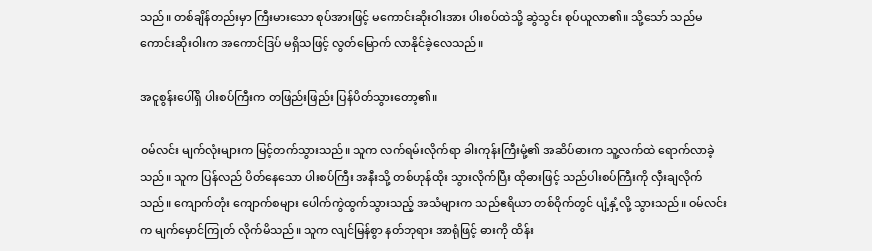သည်။ တစ်ချိန်တည်းမှာ ကြီးမားသော စုပ်အားဖြင့် မကောင်းဆိုးဝါးအား ပါးစပ်ထဲသို့ ဆွဲသွင်း စုပ်ယူလာ၏။ သို့သော် သည်မကောင်းဆိုးဝါးက အကောင်ဒြပ် မရှိသဖြင့် လွတ်မြောက် လာနိုင်ခဲ့လေသည်။

အငူစွန်းပေါ်ရှိ ပါးစပ်ကြီးက တဖြည်းဖြည်း ပြန်ပိတ်သွားတော့၏။

ဝမ်လင်း မျက်လုံးများက မြင့်တက်သွားသည်။ သူက လက်ရမ်းလိုက်ရာ ခါးကုန်းကြီးမုံ့၏ အဆိပ်ဓားက သူ့လက်ထဲ ရောက်လာခဲ့သည်။ သူက ပြန်လည် ပိတ်နေသော ပါးစပ်ကြီး အနီးသို့ တစ်ဟုန်ထိုး သွားလိုက်ပြီး ထိုဓားဖြင့် သည်ပါးစပ်ကြီးကို လှီးချလိုက်သည်။ ကျောက်တုံး ကျောက်စများ ပေါက်ကွဲထွက်သွားသည့် အသံများက သည်ဧရိယာ တစ်ဝိုက်တွင် ပျံ့နှံ့လို့ သွားသည်။ ဝမ်လင်းက မျက်မှောင်ကြုတ် လိုက်မိသည်။ သူက လျင်မြန်စွာ နတ်ဘုရား အာရုံဖြင့် ဓားကို ထိန်း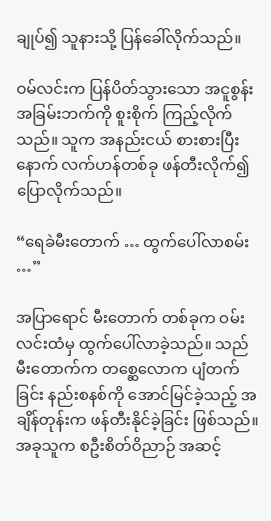ချုပ်၍ သူနားသို့ ပြန်ခေါ်လိုက်သည်။

ဝမ်လင်းက ပြန်ပိတ်သွားသော အငူစွန်း အခြမ်းဘက်ကို စူးစိုက် ကြည့်လိုက်သည်။ သူက အနည်းငယ် စားစားပြီးနောက် လက်ဟန်တစ်ခု ဖန်တီးလိုက်၍ ပြောလိုက်သည်။

“ရေခဲမီးတောက် … ထွက်ပေါ်လာစမ်း …”

အပြာရောင် မီးတောက် တစ်ခုက ဝမ်းလင်းထံမှ ထွက်ပေါ်လာခဲ့သည်။ သည်မီးတောက်က တစ္ဆေလောက ပျံတက်ခြင်း နည်းစနစ်ကို အောင်မြင်ခဲ့သည့် အချိန်တုန်းက ဖန်တီးနိုင်ခဲ့ခြင်း ဖြစ်သည်။ အခုသူက စဦးစိတ်ဝိညာဉ် အဆင့်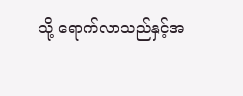သို့ ရောက်လာသည်နှင့်အ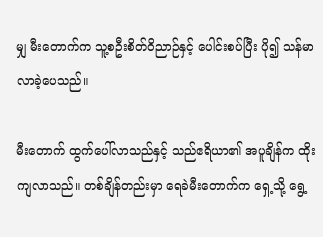မျှ မီးတောက်က သူ့စဦးစိတ်ဝိညာဉ်နှင့် ပေါင်းစပ်ပြီး ပို၍ သန်မာ လာခဲ့ပေသည်။

မီးတောက် ထွက်ပေါ်လာသည်နှင့် သည်ဧရိယာ၏ အပူချိန်က ထိုးကျလာသည်။ တစ်ချိန်တည်းမှာ ရေခဲမီးတောက်က ရှေ့သို့ ရွေ့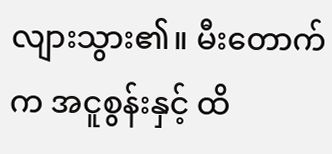လျားသွား၏။ မီးတောက်က အငူစွန်းနှင့် ထိ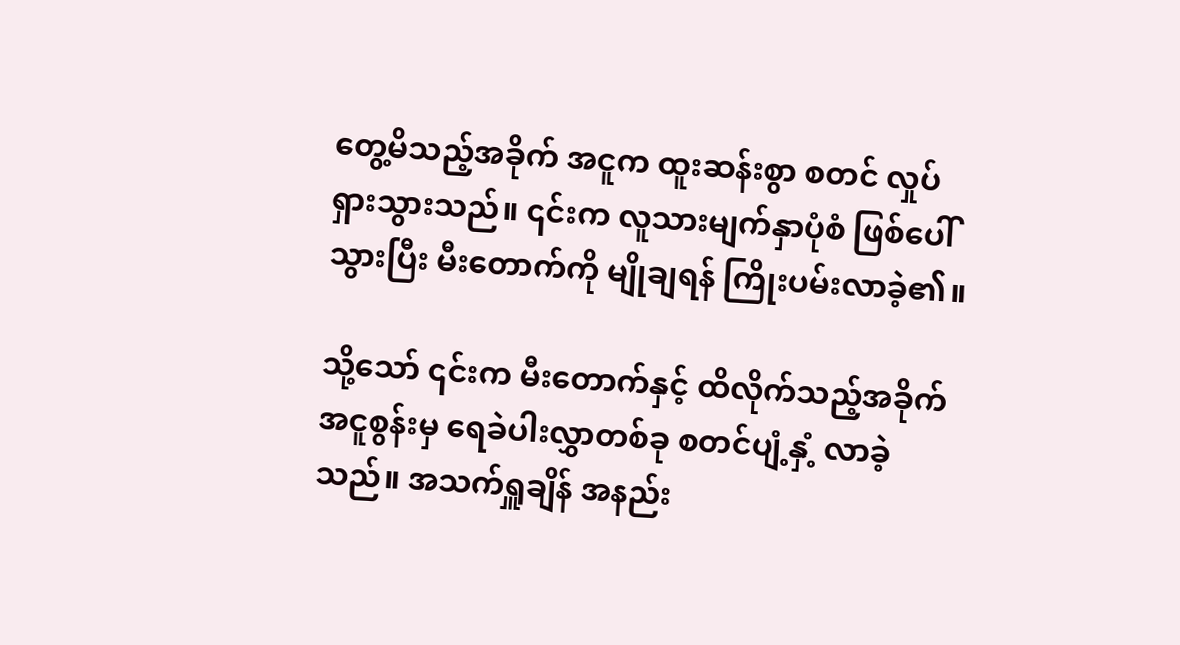တွေ့မိသည့်အခိုက် အငူက ထူးဆန်းစွာ စတင် လှုပ်ရှားသွားသည်။ ၎င်းက လူသားမျက်နှာပုံစံ ဖြစ်ပေါ်သွားပြီး မီးတောက်ကို မျိုချရန် ကြိုးပမ်းလာခဲ့၏။

သို့သော် ၎င်းက မီးတောက်နှင့် ထိလိုက်သည့်အခိုက် အငူစွန်းမှ ရေခဲပါးလွှာတစ်ခု စတင်ပျံ့နှံ့ လာခဲ့သည်။ အသက်ရှူချိန် အနည်း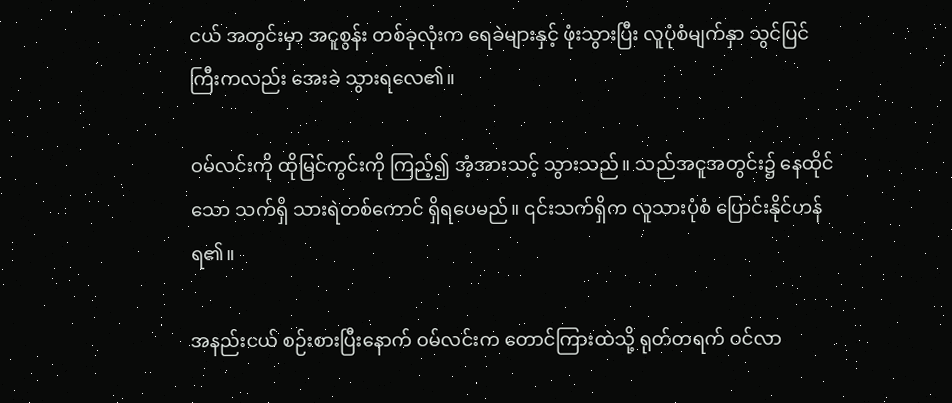ငယ် အတွင်းမှာ အငူစွန်း တစ်ခုလုံးက ရေခဲများနှင့် ဖုံးသွားပြီး လူပုံစံမျက်နှာ သွင်ပြင်ကြီးကလည်း အေးခဲ သွားရလေ၏။

ဝမ်လင်းကို ထိုမြင်ကွင်းကို ကြည့်၍ အံ့အားသင့် သွားသည်။ သည်အငူအတွင်း၌ နေထိုင်သော သက်ရှိ သားရဲတစ်ကောင် ရှိရပေမည်။ ၎င်းသက်ရှိက လူသားပုံစံ ပြောင်းနိုင်ဟန် ရ၏။

အနည်းငယ် စဉ်းစားပြီးနောက် ဝမ်လင်းက တောင်ကြားထဲသို့ ရုတ်တရက် ဝင်လာ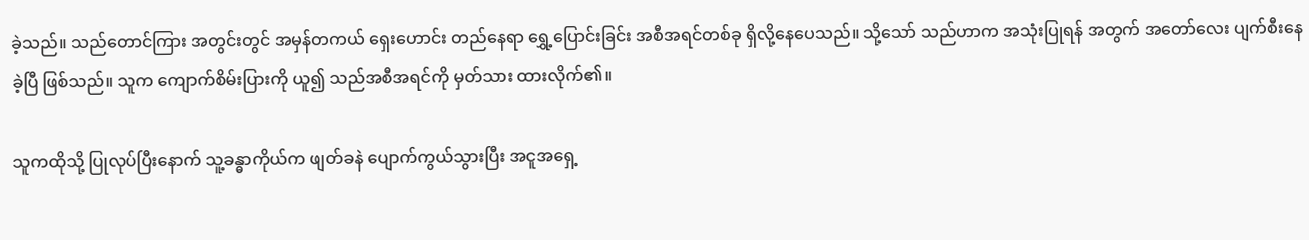ခဲ့သည်။ သည်တောင်ကြား အတွင်းတွင် အမှန်တကယ် ရှေးဟောင်း တည်နေရာ ရွှေ့ပြောင်းခြင်း အစီအရင်တစ်ခု ရှိလို့နေပေသည်။ သို့သော် သည်ဟာက အသုံးပြုရန် အတွက် အတော်လေး ပျက်စီးနေခဲ့ပြီ ဖြစ်သည်။ သူက ကျောက်စိမ်းပြားကို ယူ၍ သည်အစီအရင်ကို မှတ်သား ထားလိုက်၏။

သူကထိုသို့ ပြုလုပ်ပြီးနောက် သူ့ခန္ဓာကိုယ်က ဖျတ်ခနဲ ပျောက်ကွယ်သွားပြီး အငူအရှေ့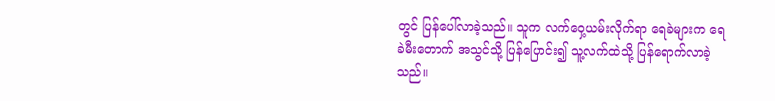တွင် ပြန်ပေါ်လာခဲ့သည်။ သူက လက်ဝှေ့ယမ်းလိုက်ရာ ရေခဲများက ရေခဲမီးတောက် အသွင်သို့ ပြန်ပြောင်း၍ သူ့လက်ထဲသို့ ပြန်ရောက်လာခဲ့သည်။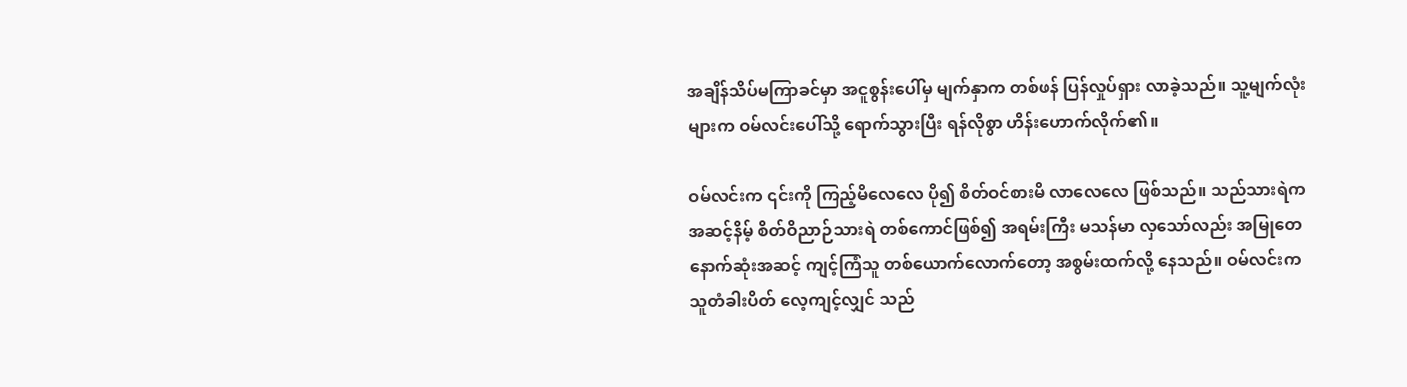အချိန်သိပ်မကြာခင်မှာ အငူစွန်းပေါ်မှ မျက်နှာက တစ်ဖန် ပြန်လှုပ်ရှား လာခဲ့သည်။ သူ့မျက်လုံးများက ဝမ်လင်းပေါ်သို့ ရောက်သွားပြီး ရန်လိုစွာ ဟိန်းဟောက်လိုက်၏။

ဝမ်လင်းက ၎င်းကို ကြည့်မိလေလေ ပို၍ စိတ်ဝင်စားမိ လာလေလေ ဖြစ်သည်။ သည်သားရဲက အဆင့်နိမ့် စိတ်ဝိညာဉ်သားရဲ တစ်ကောင်ဖြစ်၍ အရမ်းကြီး မသန်မာ လှသော်လည်း အမြုတေ နောက်ဆုံးအဆင့် ကျင့်ကြံသူ တစ်ယောက်လောက်တော့ အစွမ်းထက်လို့ နေသည်။ ဝမ်လင်းက သူတံခါးပိတ် လေ့ကျင့်လျှင် သည်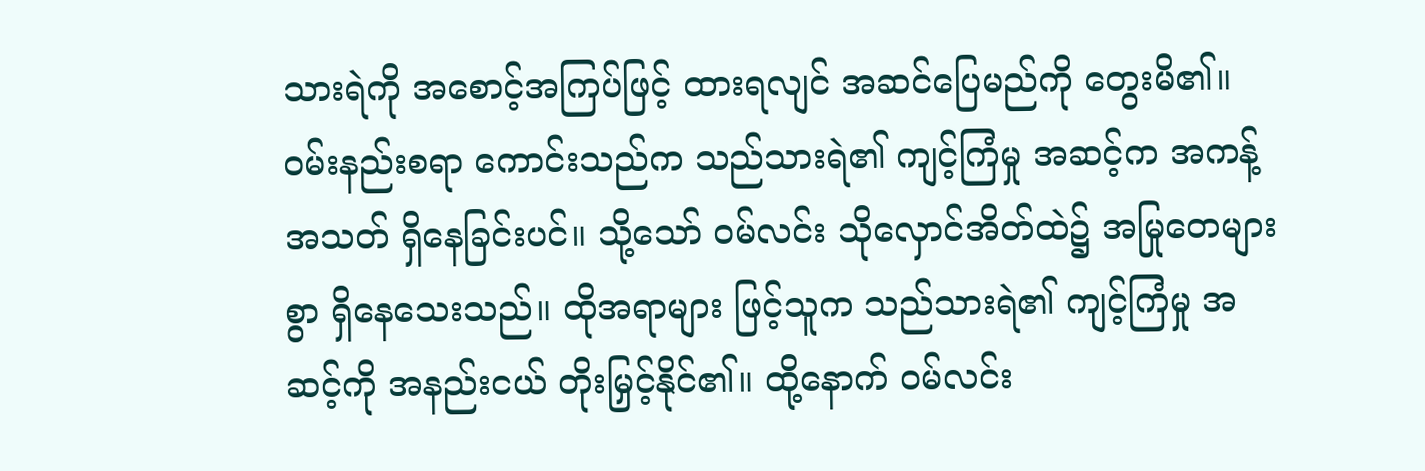သားရဲကို အစောင့်အကြပ်ဖြင့် ထားရလျင် အဆင်ပြေမည်ကို တွေးမိ၏။ ဝမ်းနည်းစရာ ကောင်းသည်က သည်သားရဲ၏ ကျင့်ကြံမှု အဆင့်က အကန့်အသတ် ရှိနေခြင်းပင်။ သို့သော် ဝမ်လင်း သိုလှောင်အိတ်ထဲ၌ အမြုတေများစွာ ရှိနေသေးသည်။ ထိုအရာများ ဖြင့်သူက သည်သားရဲ၏ ကျင့်ကြံမှု အဆင့်ကို အနည်းငယ် တိုးမြှင့်နိုင်၏။ ထို့နောက် ဝမ်လင်း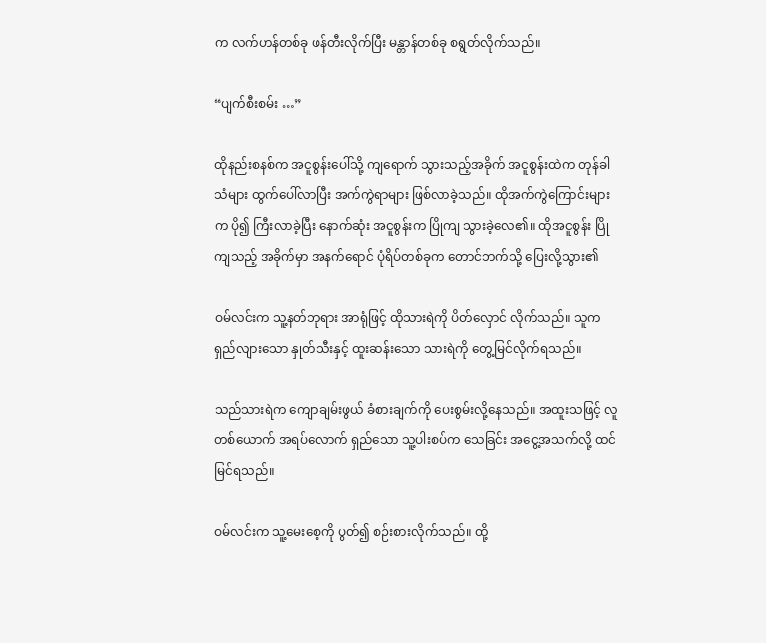က လက်ဟန်တစ်ခု ဖန်တီးလိုက်ပြီး မန္တာန်တစ်ခု စရွတ်လိုက်သည်။

“ပျက်စီးစမ်း …”

ထိုနည်းစနစ်က အငူစွန်းပေါ်သို့ ကျရောက် သွားသည့်အခိုက် အငူစွန်းထဲက တုန်ခါသံများ ထွက်ပေါ်လာပြီး အက်ကွဲရာများ ဖြစ်လာခဲ့သည်။ ထိုအက်ကွဲကြောင်းများက ပို၍ ကြီးလာခဲ့ပြီး နောက်ဆုံး အငူစွန်းက ပြိုကျ သွားခဲ့လေ၏။ ထိုအငူစွန်း ပြိုကျသည့် အခိုက်မှာ အနက်ရောင် ပုံရိပ်တစ်ခုက တောင်ဘက်သို့ ပြေးလို့သွား၏

ဝမ်လင်းက သူ့နတ်ဘုရား အာရုံဖြင့် ထိုသားရဲကို ပိတ်လှောင် လိုက်သည်။ သူက ရှည်လျားသော နှုတ်သီးနှင့် ထူးဆန်းသော သားရဲကို တွေ့မြင်လိုက်ရသည်။

သည်သားရဲက ကျောချမ်းဖွယ် ခံစားချက်ကို ပေးစွမ်းလို့နေသည်။ အထူးသဖြင့် လူတစ်ယောက် အရပ်လောက် ရှည်သော သူ့ပါးစပ်က သေခြင်း အငွေ့အသက်လို့ ထင်မြင်ရသည်။

ဝမ်လင်းက သူ့မေးစေ့ကို ပွတ်၍ စဉ်းစားလိုက်သည်။ ထို့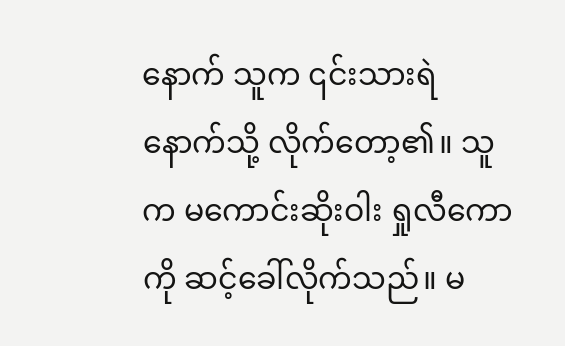နောက် သူက ၎င်းသားရဲနောက်သို့ လိုက်တော့၏။ သူက မကောင်းဆိုးဝါး ရှုလီကောကို ဆင့်ခေါ်လိုက်သည်။ မ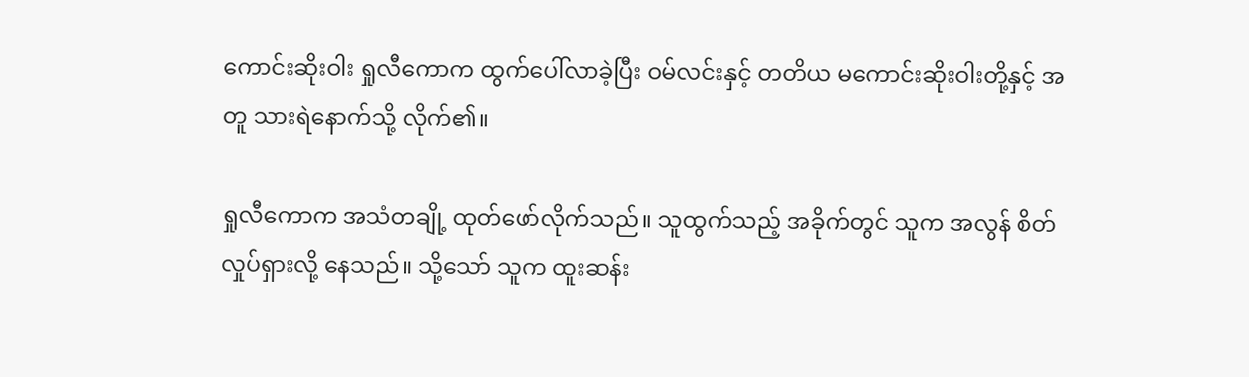ကောင်းဆိုးဝါး ရှုလီကောက ထွက်ပေါ်လာခဲ့ပြီး ဝမ်လင်းနှင့် တတိယ မကောင်းဆိုးဝါးတို့နှင့် အတူ သားရဲနောက်သို့ လိုက်၏။

ရှုလီကောက အသံတချို့ ထုတ်ဖော်လိုက်သည်။ သူထွက်သည့် အခိုက်တွင် သူက အလွန် စိတ်လှုပ်ရှားလို့ နေသည်။ သို့သော် သူက ထူးဆန်း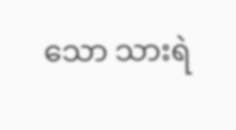သော သားရဲ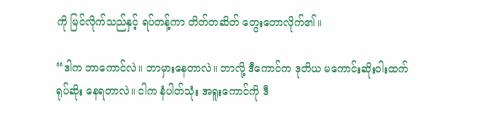ကို မြင်လိုက်သည်နှင့် ရပ်တန့်ကာ တိတ်တဆိတ် တွေးတောလိုက်၏။

“ဒါက ဘာကောင်လဲ။ ဘာမှားနေတာလဲ။ ဘာလို့ ဒီကောင်က ဒုတိယ မကောင်းဆိုးဝါးထက် ရုပ်ဆိုး နေရတာလဲ။ ငါက နံပါတ်သုံး အရူးကောင်ကို ဒီ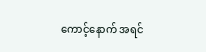ကောင့်နောက် အရင်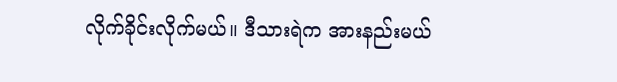လိုက်ခိုင်းလိုက်မယ်။ ဒီသားရဲက အားနည်းမယ်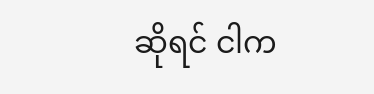ဆိုရင် ငါက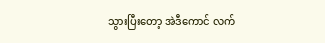သွားပြီးတော့ အဲဒီကောင် လက်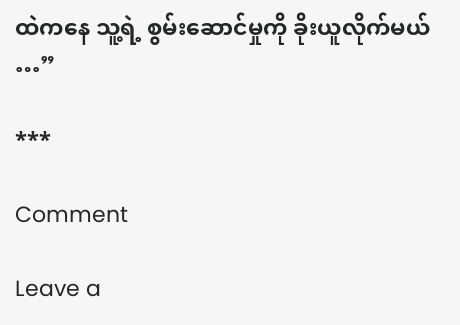ထဲကနေ သူ့ရဲ့ စွမ်းဆောင်မှုကို ခိုးယူလိုက်မယ် …”

***

Comment

Leave a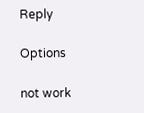Reply

Options

not work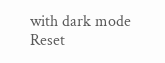with dark mode
Reset